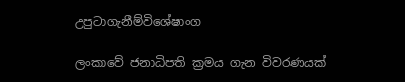උපුටාගැනීම්විශේෂාංග

ලංකාවේ ජනාධිපති ක්‍රමය ගැන විවරණයක්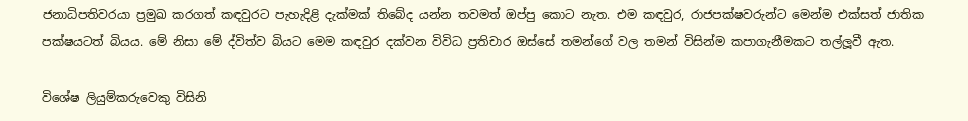ජනාධිපතිවරයා ප්‍රමුඛ කරගත් කඳවුරට පැහැදිළි දැක්මක් තිබේද යන්න තවමත් ඔප්පු කොට නැත. එම කඳවුර, රාජපක්ෂවරුන්ට මෙන්ම එක්සත් ජාතික පක්ෂයටත් බියය. මේ නිසා මේ ද්විත්ව බියට මෙම කඳවුර දක්වන විවිධ ප්‍රතිචාර ඔස්සේ තමන්ගේ වල තමන් විසින්ම කපාගැනීමකට තල්ලූවී ඇත.

විශේෂ ලියුම්කරුවෙකු විසිනි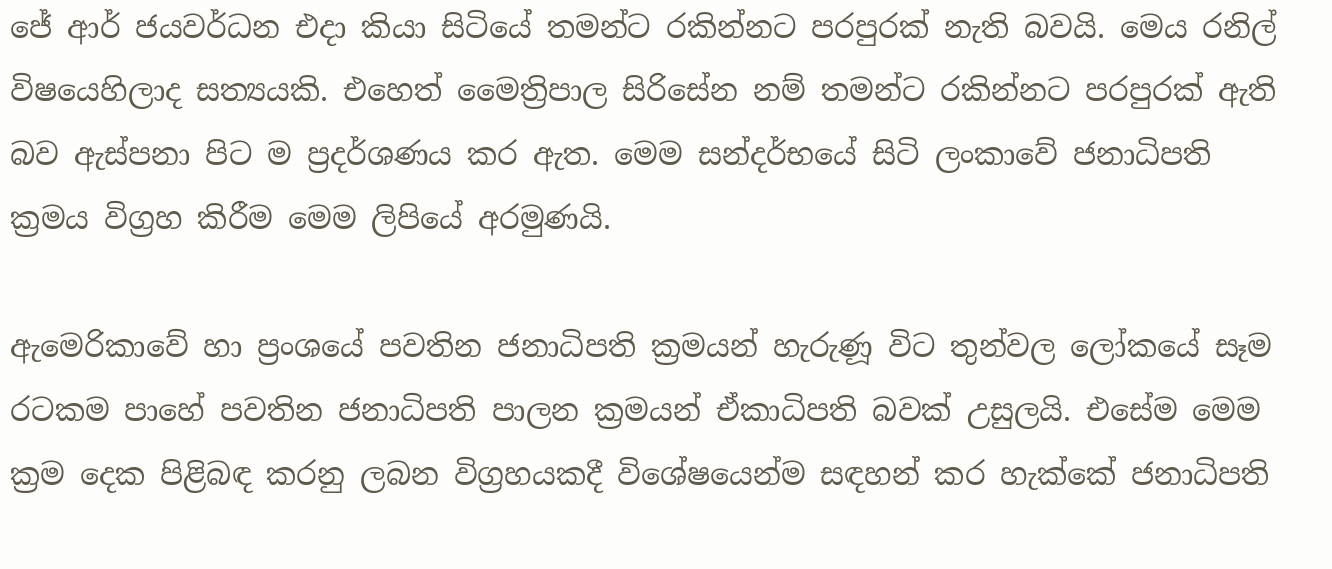ජේ ආර් ජයවර්ධන එදා කියා සිටියේ තමන්ට රකින්නට පරපුරක් නැති බවයි. මෙය රනිල් විෂයෙහිලාද සත්‍යයකි. එහෙත් මෛත්‍රිපාල සිරිසේන නම් තමන්ට රකින්නට පරපුරක් ඇති බව ඇස්පනා පිට ම ප්‍රදර්ශණය කර ඇත. මෙම සන්දර්භයේ සිටි ලංකාවේ ජනාධිපති ක්‍රමය විග්‍රහ කිරීම මෙම ලිපියේ අරමුණයි.

ඇමෙරිකාවේ හා ප්‍රංශයේ පවතින ජනාධිපති ක්‍රමයන් හැරුණූ විට තුන්වල ලෝකයේ සෑම රටකම පාහේ පවතින ජනාධිපති පාලන ක්‍රමයන් ඒකාධිපති බවක් උසුලයි. එසේම මෙම ක්‍රම දෙක පිළිබඳ කරනු ලබන විග්‍රහයකදී විශේෂයෙන්ම සඳහන් කර හැක්කේ ජනාධිපති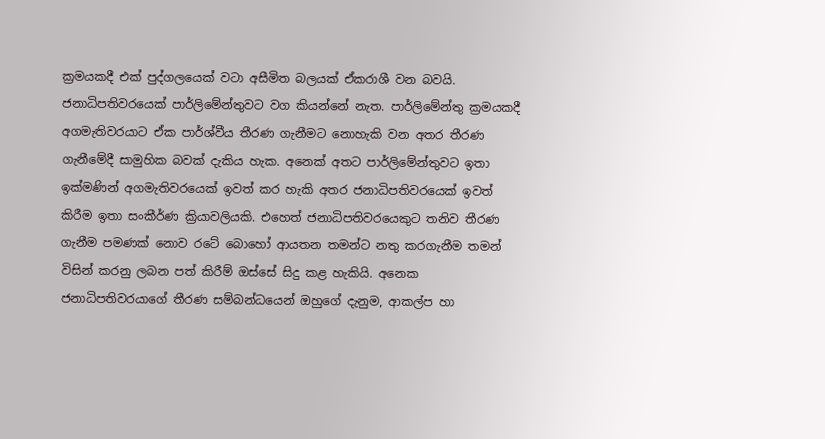ක්‍රමයකදී එක් පුද්ගලයෙක් වටා අසීමිත බලයක් ඒකරාශී වන බවයි. ජනාධිපතිවරයෙක් පාර්ලිමේන්තුවට වග කියන්නේ නැත. පාර්ලිමේන්තු ක්‍රමයකදී අගමැතිවරයාට ඒක පාර්ශ්වීය තීරණ ගැනීමට නොහැකි වන අතර තීරණ ගැනීමේදී සාමුහික බවක් දැකිය හැක. අනෙක් අතට පාර්ලිමේන්තුවට ඉතා ඉක්මණින් අගමැතිවරයෙක් ඉවත් කර හැකි අතර ජනාධිපතිවරයෙක් ඉවත් කිරීම ඉතා සංකීර්ණ ක්‍රියාවලියකි. එහෙත් ජනාධිපතිවරයෙකුට තනිව තීරණ ගැනීම පමණක් නොව රටේ බොහෝ ආයතන තමන්ට නතු කරගැනීම තමන් විසින් කරනු ලබන පත් කිරීම් ඔස්සේ සිදු කළ හැකියි. අනෙක ජනාධිපතිවරයාගේ තීරණ සම්බන්ධයෙන් ඔහුගේ දැනුම, ආකල්ප හා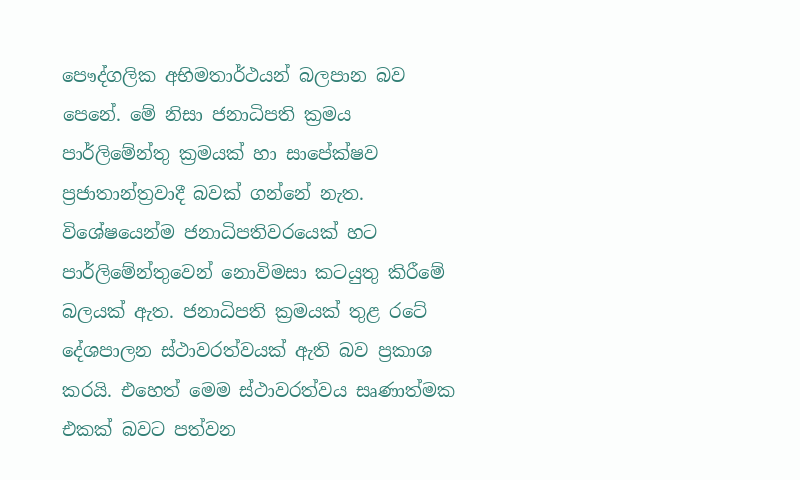පෞද්ගලික අභිමතාර්ථයන් බලපාන බව පෙනේ. මේ නිසා ජනාධිපති ක්‍රමය පාර්ලිමේන්තු ක්‍රමයක් හා සාපේක්ෂව ප්‍රජාතාන්ත්‍රවාදී බවක් ගන්නේ නැත. විශේෂයෙන්ම ජනාධිපතිවරයෙක් හට පාර්ලිමේන්තුවෙන් නොවිමසා කටයුතු කිරීමේ බලයක් ඇත. ජනාධිපති ක්‍රමයක් තුළ රටේ දේශපාලන ස්ථාවරත්වයක් ඇති බව ප්‍රකාශ කරයි. එහෙත් මෙම ස්ථාවරත්වය සෘණාත්මක එකක් බවට පත්වන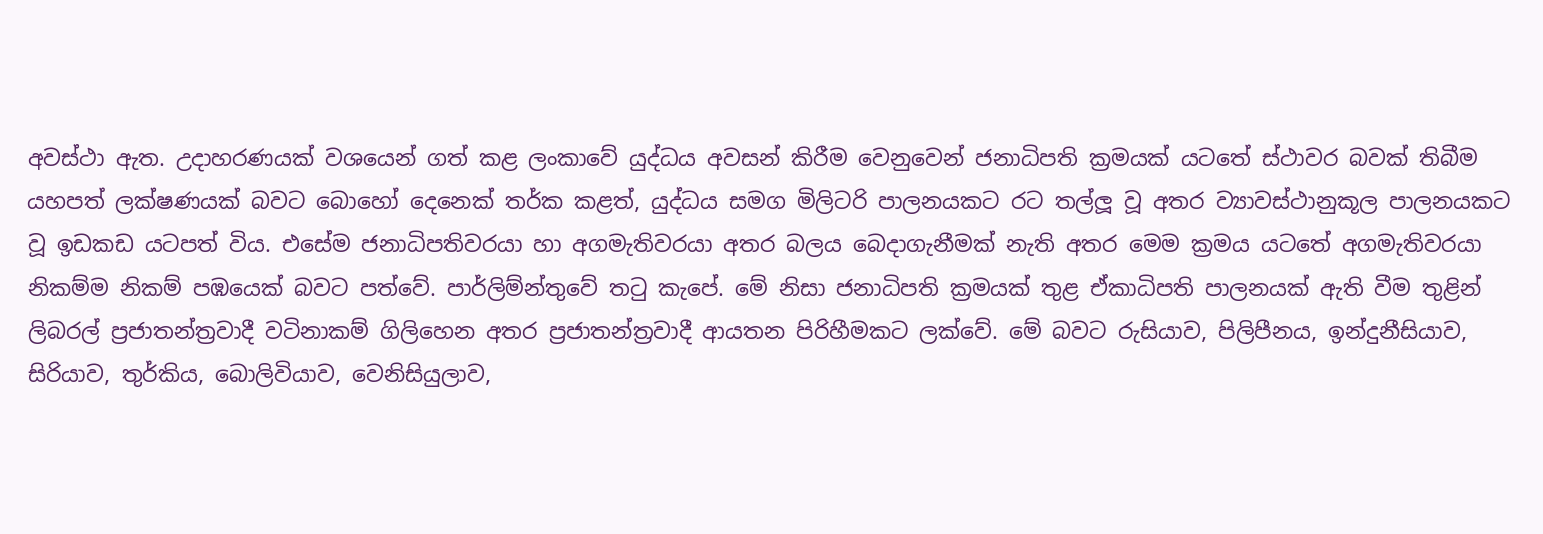අවස්ථා ඇත. උදාහරණයක් වශයෙන් ගත් කළ ලංකාවේ යුද්ධය අවසන් කිරීම වෙනුවෙන් ජනාධිපති ක්‍රමයක් යටතේ ස්ථාවර බවක් තිබීම යහපත් ලක්ෂණයක් බවට බොහෝ දෙනෙක් තර්ක කළත්, යුද්ධය සමග මිලිටරි පාලනයකට රට තල්ලූ වූ අතර ව්‍යාවස්ථානුකූල පාලනයකට වූ ඉඩකඩ යටපත් විය. එසේම ජනාධිපතිවරයා හා අගමැතිවරයා අතර බලය බෙදාගැනීමක් නැති අතර මෙම ක්‍රමය යටතේ අගමැතිවරයා නිකම්ම නිකම් පඹයෙක් බවට පත්වේ. පාර්ලිම්න්තුවේ තටු කැපේ. මේ නිසා ජනාධිපති ක්‍රමයක් තුළ ඒකාධිපති පාලනයක් ඇති වීම තුළින් ලිබරල් ප්‍රජාතන්ත්‍රවාදී වටිනාකම් ගිලිහෙන අතර ප්‍රජාතන්ත්‍රවාදී ආයතන පිරිහීමකට ලක්වේ. මේ බවට රුසියාව, පිලිපීනය, ඉන්දුනීසියාව, සිරියාව, තුර්කිය, බොලිවියාව, වෙනිසියුලාව,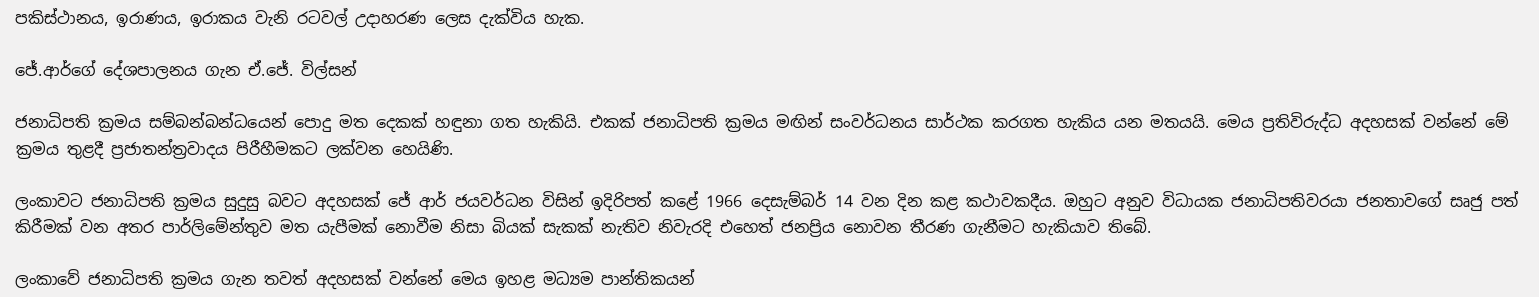පකිස්ථානය, ඉරාණය, ඉරාකය වැනි රටවල් උදාහරණ ලෙස දැක්විය හැක.

ජේ.ආර්ගේ දේශපාලනය ගැන ඒ.ජේ. විල්සන්

ජනාධිපති ක්‍රමය සම්බන්බන්ධයෙන් පොදු මත දෙකක් හඳුනා ගත හැකියි. එකක් ජනාධිපති ක්‍රමය මඟින් සංවර්ධනය සාර්ථක කරගත හැකිය යන මතයයි. මෙය ප්‍රතිවිරුද්ධ අදහසක් වන්නේ මේ ක්‍රමය තුළදී ප්‍රජාතන්ත්‍රවාදය පිරීහීමකට ලක්වන හෙයිණි.

ලංකාවට ජනාධිපති ක්‍රමය සුදුසු බවට අදහසක් ජේ ආර් ජයවර්ධන විසින් ඉදිරිපත් කළේ 1966 දෙසැම්බර් 14 වන දින කළ කථාවකදීය. ඔහුට අනුව විධායක ජනාධිපතිවරයා ජනතාවගේ සෘජු පත් කිරීමක් වන අතර පාර්ලිමේන්තුව මත යැපීමක් නොවීම නිසා බියක් සැකක් නැතිව නිවැරදි එහෙත් ජනප්‍රිය නොවන තීරණ ගැනීමට හැකියාව තිබේ.

ලංකාවේ ජනාධිපති ක්‍රමය ගැන තවත් අදහසක් වන්නේ මෙය ඉහළ මධ්‍යම පාන්තිකයන්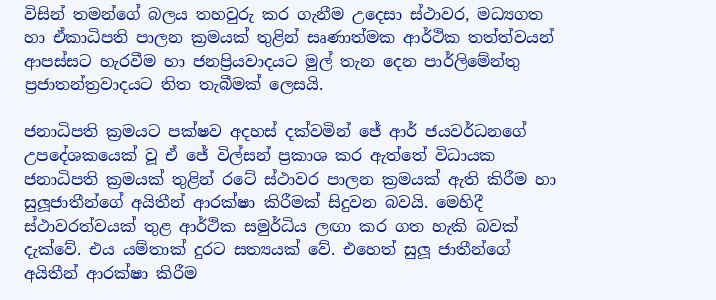විසින් තමන්ගේ බලය තහවුරු කර ගැනීම උදෙසා ස්ථාවර, මධ්‍යගත හා ඒකාධිපති පාලන ක්‍රමයක් තුළින් සෘණාත්මක ආර්ථික තත්ත්වයන් ආපස්සට හැරවීම හා ජනප්‍රියවාදයට මුල් තැන දෙන පාර්ලිමේන්තු ප්‍රජාතන්ත්‍රවාදයට තිත තැබීමක් ලෙසයි.

ජනාධිපති ක්‍රමයට පක්ෂව අදහස් දක්වමින් ජේ ආර් ජයවර්ධනගේ උපදේශකයෙක් වූ ඒ ජේ විල්සන් ප්‍රකාශ කර ඇත්තේ විධායක ජනාධිපති ක්‍රමයක් තුළින් රටේ ස්ථාවර පාලන ක්‍රමයක් ඇති කිරීම හා සුලූජාතීන්ගේ අයිතීන් ආරක්ෂා කිරීමක් සිදුවන බවයි. මෙහිදී ස්ථාවරත්වයක් තුළ ආර්ථික සමුර්ධිය ලඟා කර ගත හැකි බවක් දැක්වේ. එය යම්තාක් දුරට සත්‍යයක් වේ. එහෙත් සුලූ ජාතීන්ගේ අයිතීන් ආරක්ෂා කිරීම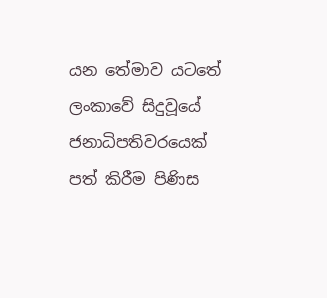යන තේමාව යටතේ ලංකාවේ සිදුවූයේ ජනාධිපතිවරයෙක් පත් කිරීම පිණිස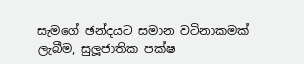සැමගේ ඡන්දයට සමාන වටිනාකමක් ලැබීම, සුලූජාතික පක්ෂ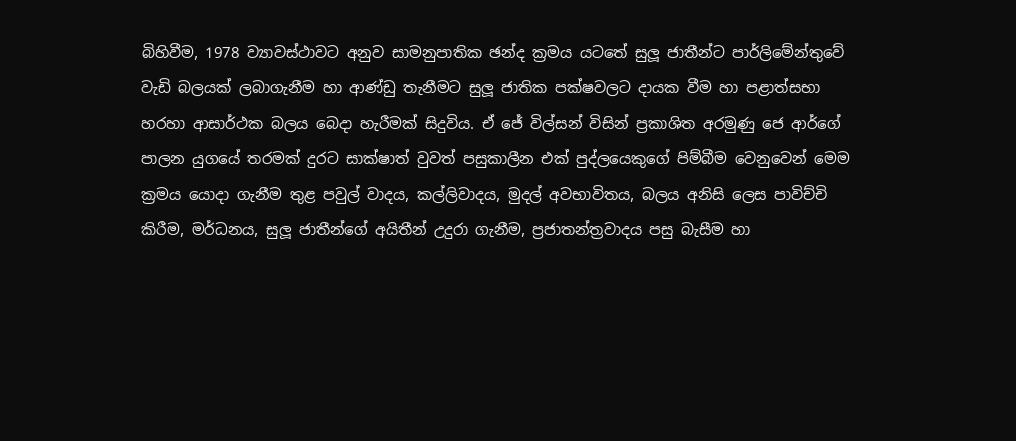බිහිවීම, 1978 ව්‍යාවස්ථාවට අනුව සාමනුපාතික ඡන්ද ක්‍රමය යටතේ සුලූ ජාතීන්ට පාර්ලිමේන්තුවේ වැඩි බලයක් ලබාගැනීම හා ආණ්ඩු තැනීමට සුලූ ජාතික පක්ෂවලට දායක වීම හා පළාත්සභා හරහා ආසාර්ථක බලය බෙදා හැරීමක් සිදුවිය. ඒ ජේ විල්සන් විසින් ප්‍රකාශිත අරමුණු ජෙ ආර්ගේ පාලන යුගයේ තරමක් දුරට සාක්ෂාත් වුවත් පසුකාලීන එක් පුද්ලයෙකුගේ පිම්බීම වෙනුවෙන් මෙම ක්‍රමය යොදා ගැනීම තුළ පවුල් වාදය, කල්ලිවාදය, මුදල් අවභාවිතය, බලය අනිසි ලෙස පාවිච්චි කිරීම, මර්ධනය, සුලූ ජාතීන්ගේ අයිතීන් උදුරා ගැනීම, ප්‍රජාතන්ත්‍රවාදය පසු බැසීම හා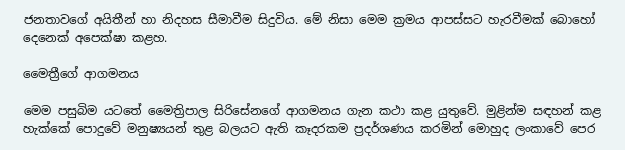ජනතාවගේ අයිතීන් හා නිදහස සීමාවීම සිදුවිය. මේ නිසා මෙම ක්‍රමය ආපස්සට හැරවීමක් බොහෝ දෙනෙක් අපෙක්ෂා කළහ.

මෛත්‍රීගේ ආගමනය

මෙම පසුබිම යටතේ මෛත්‍රිපාල සිරිසේනගේ ආගමනය ගැන කථා කළ යුතුවේ. මුළින්ම සඳහන් කළ හැක්කේ පොදුවේ මනුෂ්‍යයන් තුළ බලයට ඇති කෑදරකම ප්‍රදර්ශණය කරමින් මොහුද ලංකාවේ පෙර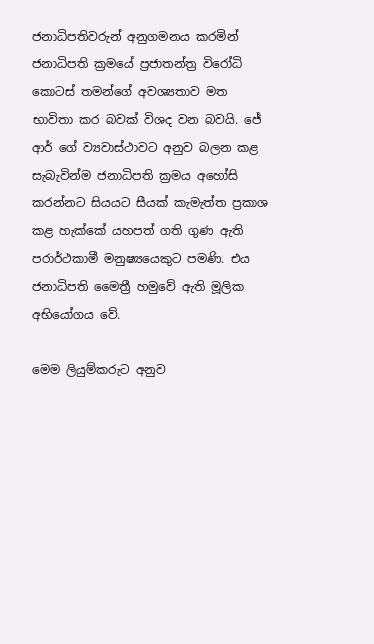ජනාධිපතිවරුන් අනුගමනය කරමින් ජනාධිපති ක්‍රමයේ ප්‍රජාතන්ත්‍ර විරෝධි කොටස් තමන්ගේ අවශ්‍යතාව මත භාවිතා කර බවක් විශද වන බවයි. ජේ ආර් ගේ ව්‍යවාස්ථාවට අනුව බලන කළ සැබැවින්ම ජනාධිපති ක්‍රමය අහෝසි කරන්නට සියයට සීයක් කැමැත්ත ප්‍රකාශ කළ හැක්කේ යහපත් ගති ගුණ ඇති පරාර්ථකාමී මනුෂ්‍යයෙකුට පමණි. එය ජනාධිපති මෛත්‍රී හමුවේ ඇති මූලික අභියෝගය වේ.

මෙම ලියුම්කරුට අනුව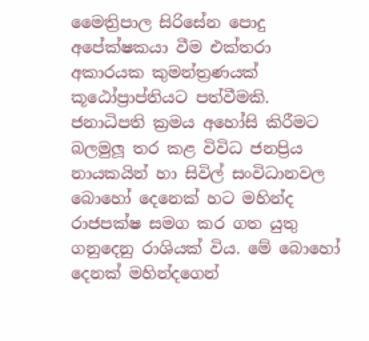මෛත්‍රිපාල සිරිසේන පොදු අපේක්ෂකයා වීම එක්තරා අකාරයක කුමන්ත්‍රණයක් කූඨෝප්‍රාප්තියට පත්වීමකි. ජනාධිපති ක්‍රමය අහෝසි කිරීමට බලමුලූ තර කළ විවිධ ජනප්‍රිය නායකයින් හා සිවිල් සංවිධානවල බොහෝ දෙනෙක් හට මහින්ද රාජපක්ෂ සමග කර ගත යුතු ගනුදෙනු රාශියක් විය. මේ බොහෝ දෙනක් මහින්දගෙන්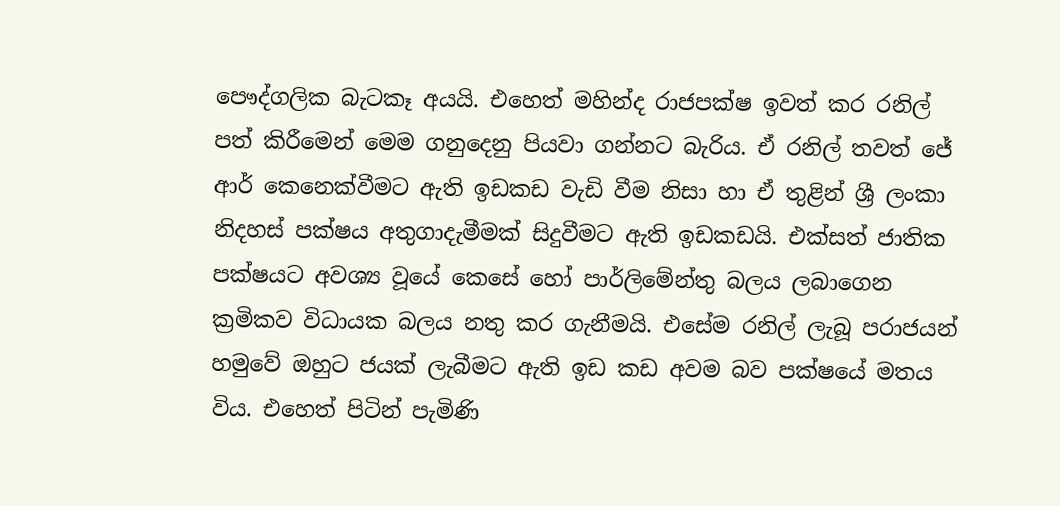පෞද්ගලික බැටකෑ අයයි. එහෙත් මහින්ද රාජපක්ෂ ඉවත් කර රනිල් පත් කිරීමෙන් මෙම ගනුදෙනු පියවා ගන්නට බැරිය. ඒ රනිල් තවත් ජේ ආර් කෙනෙක්වීමට ඇති ඉඩකඩ වැඩි වීම නිසා හා ඒ තුළින් ශ්‍රී ලංකා නිදහස් පක්ෂය අතුගාදැමීමක් සිදුවීමට ඇති ඉඩකඩයි. එක්සත් ජාතික පක්ෂයට අවශ්‍ය වූයේ කෙසේ හෝ පාර්ලිමේන්තු බලය ලබාගෙන ක්‍රමිකව විධායක බලය නතු කර ගැනීමයි. එසේම රනිල් ලැබූ පරාජයන් හමුවේ ඔහුට ජයක් ලැබීමට ඇති ඉඩ කඩ අවම බව පක්ෂයේ මතය විය. එහෙත් පිටින් පැමිණි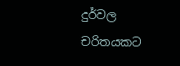දුර්වල චරිතයකට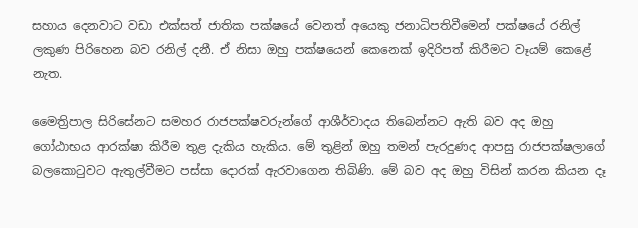සහාය දෙනවාට වඩා එක්සත් ජාතික පක්ෂයේ වෙනත් අයෙකු ජනාධිපතිවීමෙන් පක්ෂයේ රනිල් ලකුණ පිරිහෙන බව රනිල් දනී. ඒ නිසා ඔහු පක්ෂයෙන් කෙනෙක් ඉදිරිපත් කිරීමට වෑයම් කෙළේ නැත.

මෛත්‍රිපාල සිරිසේනට සමහර රාජපක්ෂවරුන්ගේ ආශීර්වාදය තිබෙන්නට ඇති බව අද ඔහු ගෝඨාභය ආරක්ෂා කිරීම තුළ දැකිය හැකිය. මේ තුළින් ඔහු තමන් පැරදුණද ආපසු රාජපක්ෂලාගේ බලකොටුවට ඇතුල්වීමට පස්සා දොරක් ඇරවාගෙන තිබිණි. මේ බව අද ඔහු විසින් කරන කියන දෑ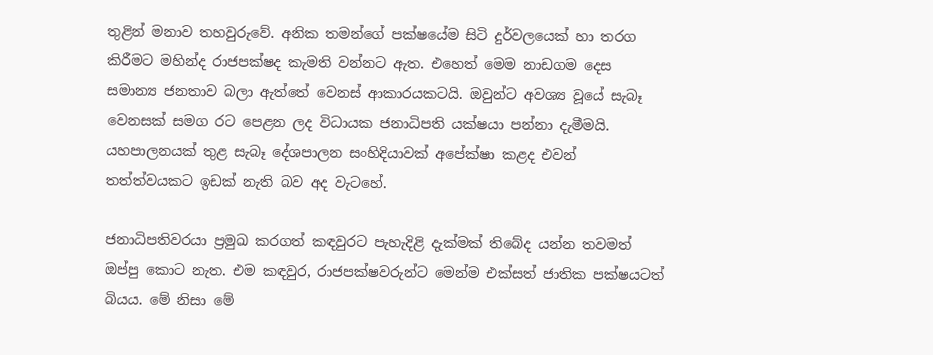තුළින් මනාව තහවුරුවේ. අනික තමන්ගේ පක්ෂයේම සිටි දුර්වලයෙක් හා තරග කිරීමට මහින්ද රාජපක්ෂද කැමති වන්නට ඇත. එහෙත් මෙම නාඩගම දෙස සමාන්‍ය ජනතාව බලා ඇත්තේ වෙනස් ආකාරයකටයි. ඔවුන්ට අවශ්‍ය වූයේ සැබෑ වෙනසක් සමග රට පෙළන ලද විධායක ජනාධිපති යක්ෂයා පන්නා දැමීමයි. යහපාලනයක් තුළ සැබෑ දේශපාලන සංහිදියාවක් අපේක්ෂා කළද එවන් තත්ත්වයකට ඉඩක් නැති බව අද වැටහේ.

ජනාධිපතිවරයා ප්‍රමුඛ කරගත් කඳවුරට පැහැදිළි දැක්මක් තිබේද යන්න තවමත් ඔප්පු කොට නැත. එම කඳවුර, රාජපක්ෂවරුන්ට මෙන්ම එක්සත් ජාතික පක්ෂයටත් බියය. මේ නිසා මේ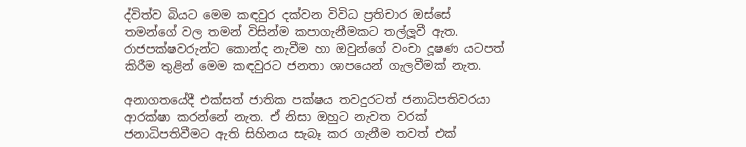ද්විත්ව බියට මෙම කඳවුර දක්වන විවිධ ප්‍රතිචාර ඔස්සේ තමන්ගේ වල තමන් විසින්ම කපාගැනීමකට තල්ලූවී ඇත. රාජපක්ෂවරුන්ට කොන්ද නැවීම හා ඔවුන්ගේ වංචා දූෂණ යටපත් කිරීම තුළින් මෙම කඳවුරට ජනතා ශාපයෙන් ගැලවීමක් නැත.

අනාගතයේදී එක්සත් ජාතික පක්ෂය තවදුරටත් ජනාධිපතිවරයා ආරක්ෂා කරන්නේ නැත. ඒ නිසා ඔහුට නැවත වරක් ජනාධිපතිවීමට ඇති සිහිනය සැබෑ කර ගැනීම තවත් එක්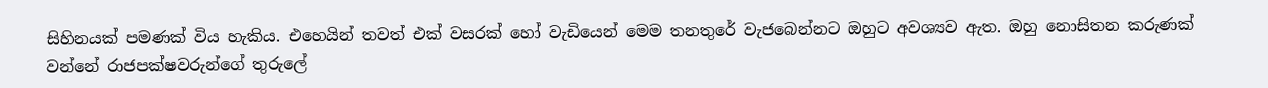සිහිනයක් පමණක් විය හැකිය. එහෙයින් තවත් එක් වසරක් හෝ වැඩියෙන් මෙම තනතුරේ වැජබෙන්නට ඔහුට අවශ්‍යව ඇත. ඔහු නොසිතන කරුණක් වන්නේ රාජපක්ෂවරුන්ගේ තුරුලේ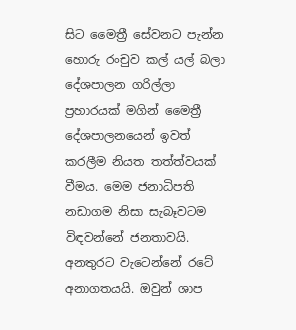සිට මෛත්‍රී සේවනට පැන්න හොරු රංචුව කල් යල් බලා දේශපාලන ගරිල්ලා ප්‍රහාරයක් මගින් මෛත්‍රී දේශපාලනයෙන් ඉවත් කරලීම නියත තත්ත්වයක් වීමය. මෙම ජනාධිපති නඩාගම නිසා සැබෑවටම විඳවන්නේ ජනතාවයි. අනතුරට වැටෙන්නේ රටේ අනාගතයයි. ඔවුන් ශාප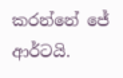කරන්නේ ජේ ආර්ටයි.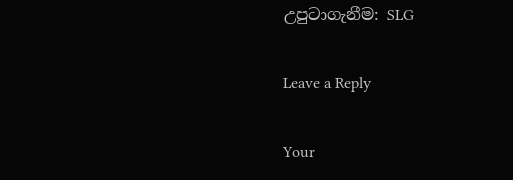උපුටාගැනීම: SLG

Leave a Reply

Your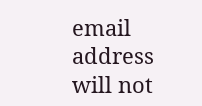email address will not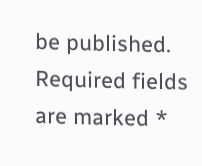be published. Required fields are marked *